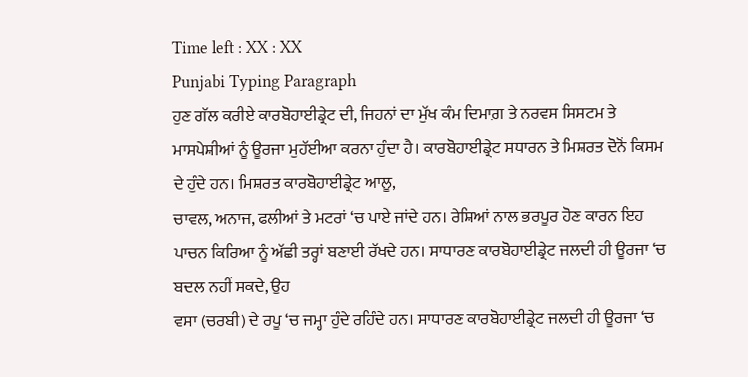Time left : XX : XX
Punjabi Typing Paragraph
ਹੁਣ ਗੱਲ ਕਰੀਏ ਕਾਰਬੋਹਾਈਡ੍ਰੇਟ ਦੀ, ਜਿਹਨਾਂ ਦਾ ਮੁੱਖ ਕੰਮ ਦਿਮਾਗ਼ ਤੇ ਨਰਵਸ ਸਿਸਟਮ ਤੇ ਮਾਸਪੇਸ਼ੀਆਂ ਨੂੰ ਊਰਜਾ ਮੁਹੱਈਆ ਕਰਨਾ ਹੁੰਦਾ ਹੈ। ਕਾਰਬੋਹਾਈਡ੍ਰੇਟ ਸਧਾਰਨ ਤੇ ਮਿਸ਼ਰਤ ਦੋਨੋਂ ਕਿਸਮ ਦੇ ਹੁੰਦੇ ਹਨ। ਮਿਸ਼ਰਤ ਕਾਰਬੋਹਾਈਡ੍ਰੇਟ ਆਲੂ,
ਚਾਵਲ, ਅਨਾਜ, ਫਲੀਆਂ ਤੇ ਮਟਰਾਂ ‘ਚ ਪਾਏ ਜਾਂਦੇ ਹਨ। ਰੇਸ਼ਿਆਂ ਨਾਲ ਭਰਪੂਰ ਹੋਣ ਕਾਰਨ ਇਹ ਪਾਚਨ ਕਿਰਿਆ ਨੂੰ ਅੱਛੀ ਤਰ੍ਹਾਂ ਬਣਾਈ ਰੱਖਦੇ ਹਨ। ਸਾਧਾਰਣ ਕਾਰਬੋਹਾਈਡ੍ਰੇਟ ਜਲਦੀ ਹੀ ਊਰਜਾ ‘ਚ ਬਦਲ ਨਹੀਂ ਸਕਦੇ, ਉਹ
ਵਸਾ (ਚਰਬੀ) ਦੇ ਰਪੂ ‘ਚ ਜਮ੍ਹਾ ਹੁੰਦੇ ਰਹਿੰਦੇ ਹਨ। ਸਾਧਾਰਣ ਕਾਰਬੋਹਾਈਡ੍ਰੇਟ ਜਲਦੀ ਹੀ ਊਰਜਾ ‘ਚ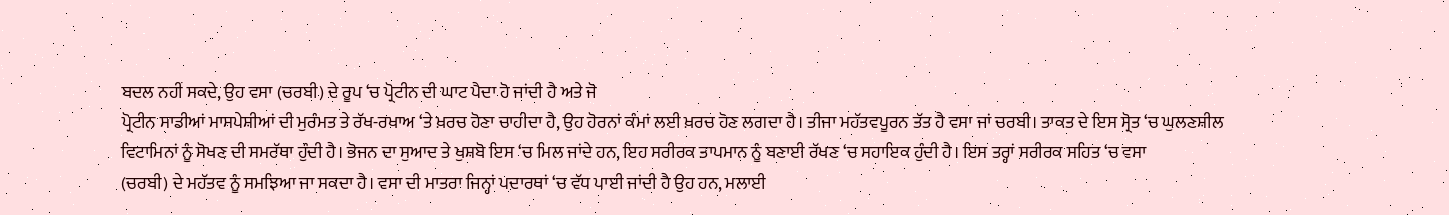ਬਦਲ ਨਹੀਂ ਸਕਦੇ, ਉਹ ਵਸਾ (ਚਰਬੀ) ਦੇ ਰੂਪ ‘ਚ ਪ੍ਰੋਟੀਨ ਦੀ ਘਾਟ ਪੈਦਾ ਹੋ ਜਾਂਦੀ ਹੈ ਅਤੇ ਜੋ
ਪ੍ਰੋਟੀਨ ਸਾਡੀਆਂ ਮਾਸਪੇਸ਼ੀਆਂ ਦੀ ਮੁਰੰਮਤ ਤੇ ਰੱਖ-ਰਖਾਅ ‘ਤੇ ਖ਼ਰਚ ਹੋਣਾ ਚਾਹੀਦਾ ਹੈ, ਉਹ ਹੋਰਨਾਂ ਕੰਮਾਂ ਲਈ ਖ਼ਰਚ ਹੋਣ ਲਗਦਾ ਹੈ। ਤੀਜਾ ਮਹੱਤਵਪੂਰਨ ਤੱਤ ਹੈ ਵਸਾ ਜਾਂ ਚਰਬੀ। ਤਾਕਤ ਦੇ ਇਸ ਸ੍ਰੋਤ ‘ਚ ਘੁਲਣਸ਼ੀਲ
ਵਿਟਾਮਿਨਾਂ ਨੂੰ ਸੋਖਣ ਦੀ ਸਮਰੱਥਾ ਹੁੰਦੀ ਹੈ। ਭੋਜਨ ਦਾ ਸੁਆਦ ਤੇ ਖੁਸ਼ਬੋ ਇਸ ‘ਚ ਮਿਲ ਜਾਂਦੇ ਹਨ, ਇਹ ਸਰੀਰਕ ਤਾਪਮਾਨ ਨੂੰ ਬਣਾਈ ਰੱਖਣ ‘ਚ ਸਹਾਇਕ ਹੁੰਦੀ ਹੈ। ਇਸ ਤਰ੍ਹਾਂ ਸਰੀਰਕ ਸਹਿਤ ‘ਚ ਵਸਾ
(ਚਰਬੀ) ਦੇ ਮਹੱਤਵ ਨੂੰ ਸਮਝਿਆ ਜਾ ਸਕਦਾ ਹੈ। ਵਸਾ ਦੀ ਮਾਤਰਾ ਜਿਨ੍ਹਾਂ ਪਦਾਰਥਾਂ ‘ਚ ਵੱਧ ਪਾਈ ਜਾਂਦੀ ਹੈ ਉਹ ਹਨ, ਮਲਾਈ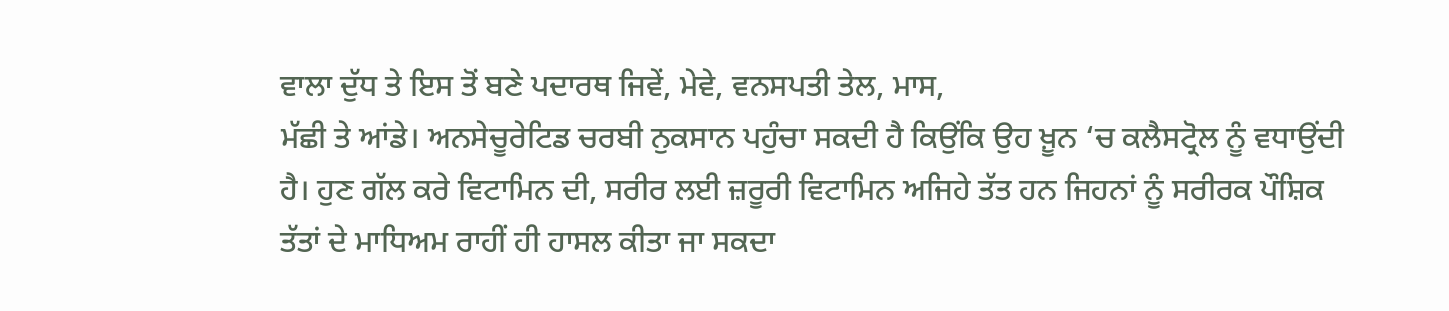ਵਾਲਾ ਦੁੱਧ ਤੇ ਇਸ ਤੋਂ ਬਣੇ ਪਦਾਰਥ ਜਿਵੇਂ, ਮੇਵੇ, ਵਨਸਪਤੀ ਤੇਲ, ਮਾਸ,
ਮੱਛੀ ਤੇ ਆਂਡੇ। ਅਨਸੇਚੂਰੇਟਿਡ ਚਰਬੀ ਨੁਕਸਾਨ ਪਹੁੰਚਾ ਸਕਦੀ ਹੈ ਕਿਉਂਕਿ ਉਹ ਖ਼ੂਨ ‘ਚ ਕਲੈਸਟ੍ਰੋਲ ਨੂੰ ਵਧਾਉਂਦੀ ਹੈ। ਹੁਣ ਗੱਲ ਕਰੇ ਵਿਟਾਮਿਨ ਦੀ, ਸਰੀਰ ਲਈ ਜ਼ਰੂਰੀ ਵਿਟਾਮਿਨ ਅਜਿਹੇ ਤੱਤ ਹਨ ਜਿਹਨਾਂ ਨੂੰ ਸਰੀਰਕ ਪੌਸ਼ਿਕ
ਤੱਤਾਂ ਦੇ ਮਾਧਿਅਮ ਰਾਹੀਂ ਹੀ ਹਾਸਲ ਕੀਤਾ ਜਾ ਸਕਦਾ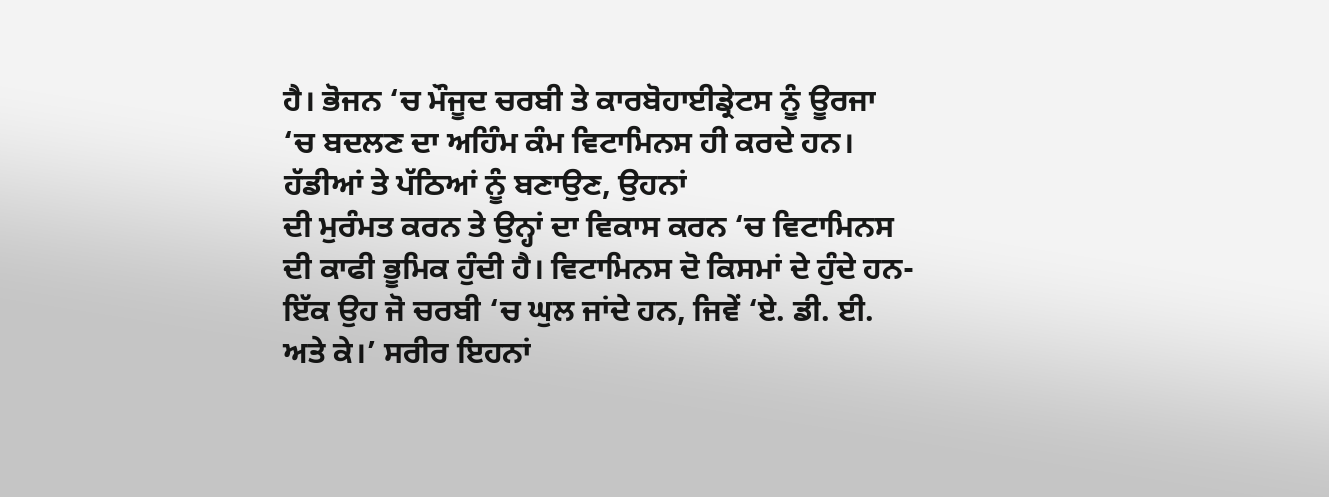ਹੈ। ਭੋਜਨ ‘ਚ ਮੌਜੂਦ ਚਰਬੀ ਤੇ ਕਾਰਬੋਹਾਈਡ੍ਰੇਟਸ ਨੂੰ ਊਰਜਾ ‘ਚ ਬਦਲਣ ਦਾ ਅਹਿੰਮ ਕੰਮ ਵਿਟਾਮਿਨਸ ਹੀ ਕਰਦੇ ਹਨ। ਹੱਡੀਆਂ ਤੇ ਪੱਠਿਆਂ ਨੂੰ ਬਣਾਉਣ, ਉਹਨਾਂ
ਦੀ ਮੁਰੰਮਤ ਕਰਨ ਤੇ ਉਨ੍ਹਾਂ ਦਾ ਵਿਕਾਸ ਕਰਨ ‘ਚ ਵਿਟਾਮਿਨਸ ਦੀ ਕਾਫੀ ਭੂਮਿਕ ਹੁੰਦੀ ਹੈ। ਵਿਟਾਮਿਨਸ ਦੋ ਕਿਸਮਾਂ ਦੇ ਹੁੰਦੇ ਹਨ- ਇੱਕ ਉਹ ਜੋ ਚਰਬੀ ‘ਚ ਘੁਲ ਜਾਂਦੇ ਹਨ, ਜਿਵੇਂ ‘ਏ. ਡੀ. ਈ.
ਅਤੇ ਕੇ।’ ਸਰੀਰ ਇਹਨਾਂ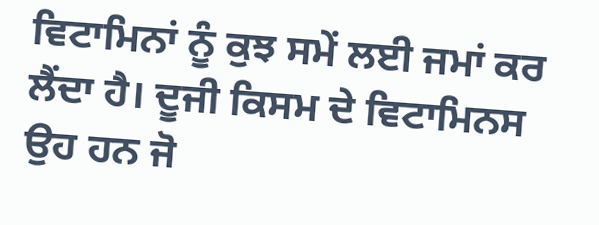ਵਿਟਾਮਿਨਾਂ ਨੂੰ ਕੁਝ ਸਮੇਂ ਲਈ ਜਮਾਂ ਕਰ ਲੈਂਦਾ ਹੈ। ਦੂਜੀ ਕਿਸਮ ਦੇ ਵਿਟਾਮਿਨਸ ਉਹ ਹਨ ਜੋ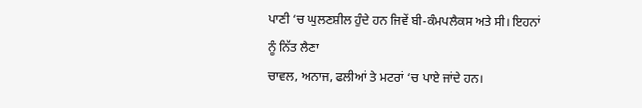ਪਾਣੀ ‘ਚ ਘੁਲਣਸ਼ੀਲ ਹੁੰਦੇ ਹਨ ਜਿਵੇਂ ਬੀ-ਕੰਮਪਲੈਕਸ ਅਤੇ ਸੀ। ਇਹਨਾਂ ਨੂੰ ਨਿੱਤ ਲੈਣਾ
ਚਾਵਲ, ਅਨਾਜ, ਫਲੀਆਂ ਤੇ ਮਟਰਾਂ ‘ਚ ਪਾਏ ਜਾਂਦੇ ਹਨ।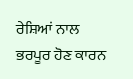ਰੇਸ਼ਿਆਂ ਨਾਲ ਭਰਪੂਰ ਹੋਣ ਕਾਰਨ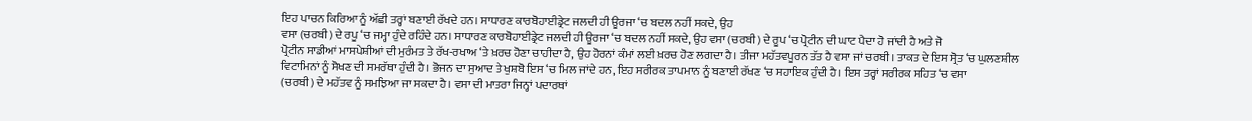ਇਹ ਪਾਚਨ ਕਿਰਿਆ ਨੂੰ ਅੱਛੀ ਤਰ੍ਹਾਂ ਬਣਾਈ ਰੱਖਦੇ ਹਨ। ਸਾਧਾਰਣ ਕਾਰਬੋਹਾਈਡ੍ਰੇਟ ਜਲਦੀ ਹੀ ਊਰਜਾ ‘ਚ ਬਦਲ ਨਹੀਂ ਸਕਦੇ, ਉਹ
ਵਸਾ (ਚਰਬੀ) ਦੇ ਰਪੂ ‘ਚ ਜਮ੍ਹਾ ਹੁੰਦੇ ਰਹਿੰਦੇ ਹਨ। ਸਾਧਾਰਣ ਕਾਰਬੋਹਾਈਡ੍ਰੇਟ ਜਲਦੀ ਹੀ ਊਰਜਾ ‘ਚ ਬਦਲ ਨਹੀਂ ਸਕਦੇ, ਉਹ ਵਸਾ (ਚਰਬੀ) ਦੇ ਰੂਪ ‘ਚ ਪ੍ਰੋਟੀਨ ਦੀ ਘਾਟ ਪੈਦਾ ਹੋ ਜਾਂਦੀ ਹੈ ਅਤੇ ਜੋ
ਪ੍ਰੋਟੀਨ ਸਾਡੀਆਂ ਮਾਸਪੇਸ਼ੀਆਂ ਦੀ ਮੁਰੰਮਤ ਤੇ ਰੱਖ-ਰਖਾਅ ‘ਤੇ ਖ਼ਰਚ ਹੋਣਾ ਚਾਹੀਦਾ ਹੈ, ਉਹ ਹੋਰਨਾਂ ਕੰਮਾਂ ਲਈ ਖ਼ਰਚ ਹੋਣ ਲਗਦਾ ਹੈ। ਤੀਜਾ ਮਹੱਤਵਪੂਰਨ ਤੱਤ ਹੈ ਵਸਾ ਜਾਂ ਚਰਬੀ। ਤਾਕਤ ਦੇ ਇਸ ਸ੍ਰੋਤ ‘ਚ ਘੁਲਣਸ਼ੀਲ
ਵਿਟਾਮਿਨਾਂ ਨੂੰ ਸੋਖਣ ਦੀ ਸਮਰੱਥਾ ਹੁੰਦੀ ਹੈ। ਭੋਜਨ ਦਾ ਸੁਆਦ ਤੇ ਖੁਸ਼ਬੋ ਇਸ ‘ਚ ਮਿਲ ਜਾਂਦੇ ਹਨ, ਇਹ ਸਰੀਰਕ ਤਾਪਮਾਨ ਨੂੰ ਬਣਾਈ ਰੱਖਣ ‘ਚ ਸਹਾਇਕ ਹੁੰਦੀ ਹੈ। ਇਸ ਤਰ੍ਹਾਂ ਸਰੀਰਕ ਸਹਿਤ ‘ਚ ਵਸਾ
(ਚਰਬੀ) ਦੇ ਮਹੱਤਵ ਨੂੰ ਸਮਝਿਆ ਜਾ ਸਕਦਾ ਹੈ। ਵਸਾ ਦੀ ਮਾਤਰਾ ਜਿਨ੍ਹਾਂ ਪਦਾਰਥਾਂ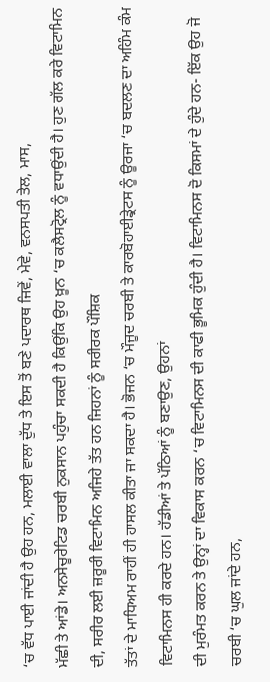‘ਚ ਵੱਧ ਪਾਈ ਜਾਂਦੀ ਹੈ ਉਹ ਹਨ, ਮਲਾਈ ਵਾਲਾ ਦੁੱਧ ਤੇ ਇਸ ਤੋਂ ਬਣੇ ਪਦਾਰਥ ਜਿਵੇਂ, ਮੇਵੇ, ਵਨਸਪਤੀ ਤੇਲ, ਮਾਸ,
ਮੱਛੀ ਤੇ ਆਂਡੇ। ਅਨਸੇਚੂਰੇਟਿਡ ਚਰਬੀ ਨੁਕਸਾਨ ਪਹੁੰਚਾ ਸਕਦੀ ਹੈ ਕਿਉਂਕਿ ਉਹ ਖ਼ੂਨ ‘ਚ ਕਲੈਸਟ੍ਰੋਲ ਨੂੰ ਵਧਾਉਂਦੀ ਹੈ। ਹੁਣ ਗੱਲ ਕਰੇ ਵਿਟਾਮਿਨ ਦੀ, ਸਰੀਰ ਲਈ ਜ਼ਰੂਰੀ ਵਿਟਾਮਿਨ ਅਜਿਹੇ ਤੱਤ ਹਨ ਜਿਹਨਾਂ ਨੂੰ ਸਰੀਰਕ ਪੌਸ਼ਿਕ
ਤੱਤਾਂ ਦੇ ਮਾਧਿਅਮ ਰਾਹੀਂ ਹੀ ਹਾਸਲ ਕੀਤਾ ਜਾ ਸਕਦਾ ਹੈ। ਭੋਜਨ ‘ਚ ਮੌਜੂਦ ਚਰਬੀ ਤੇ ਕਾਰਬੋਹਾਈਡ੍ਰੇਟਸ ਨੂੰ ਊਰਜਾ ‘ਚ ਬਦਲਣ ਦਾ ਅਹਿੰਮ ਕੰਮ ਵਿਟਾਮਿਨਸ ਹੀ ਕਰਦੇ ਹਨ। ਹੱਡੀਆਂ ਤੇ ਪੱਠਿਆਂ ਨੂੰ ਬਣਾਉਣ, ਉਹਨਾਂ
ਦੀ ਮੁਰੰਮਤ ਕਰਨ ਤੇ ਉਨ੍ਹਾਂ ਦਾ ਵਿਕਾਸ ਕਰਨ ‘ਚ ਵਿਟਾਮਿਨਸ ਦੀ ਕਾਫੀ ਭੂਮਿਕ ਹੁੰਦੀ ਹੈ। ਵਿਟਾਮਿਨਸ ਦੋ ਕਿਸਮਾਂ ਦੇ ਹੁੰਦੇ ਹਨ- ਇੱਕ ਉਹ ਜੋ ਚਰਬੀ ‘ਚ ਘੁਲ ਜਾਂਦੇ ਹਨ,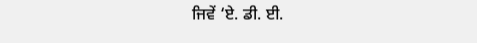ਜਿਵੇਂ ‘ਏ. ਡੀ. ਈ.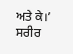ਅਤੇ ਕੇ।’ ਸਰੀਰ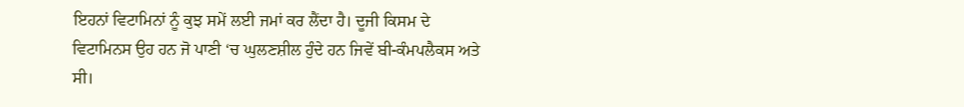ਇਹਨਾਂ ਵਿਟਾਮਿਨਾਂ ਨੂੰ ਕੁਝ ਸਮੇਂ ਲਈ ਜਮਾਂ ਕਰ ਲੈਂਦਾ ਹੈ। ਦੂਜੀ ਕਿਸਮ ਦੇ ਵਿਟਾਮਿਨਸ ਉਹ ਹਨ ਜੋ ਪਾਣੀ ‘ਚ ਘੁਲਣਸ਼ੀਲ ਹੁੰਦੇ ਹਨ ਜਿਵੇਂ ਬੀ-ਕੰਮਪਲੈਕਸ ਅਤੇ ਸੀ।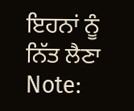ਇਹਨਾਂ ਨੂੰ ਨਿੱਤ ਲੈਣਾ
Note: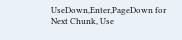UseDown,Enter,PageDown for Next Chunk, Use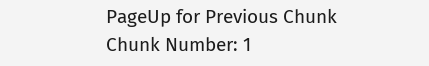PageUp for Previous Chunk
Chunk Number: 1